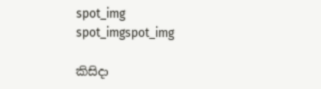spot_img
spot_imgspot_img

කිසිදා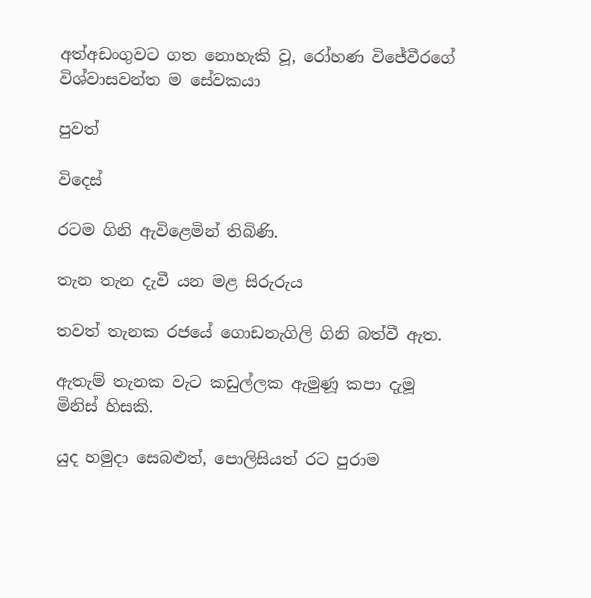අත්අඩංගුවට ගත නොහැකි වූ, රෝහණ විජේවීරගේ විශ්වාසවන්ත ම සේවකයා

පුවත්

විදෙස්

රටම ගිනි ඇවිළෙමින් තිබිණි.

තැන තැන දැවී යන මළ සිරුරුය

තවත් තැනක රජයේ ගොඩනැගිලි ගිනි බත්වී ඇත.

ඇතැම් තැනක වැට කඩුල්ලක ඇමුණූ කපා දැමූ මිනිස් හිසකි.

යුද හමුදා සෙබළුත්, පොලිසියත් රට පුරාම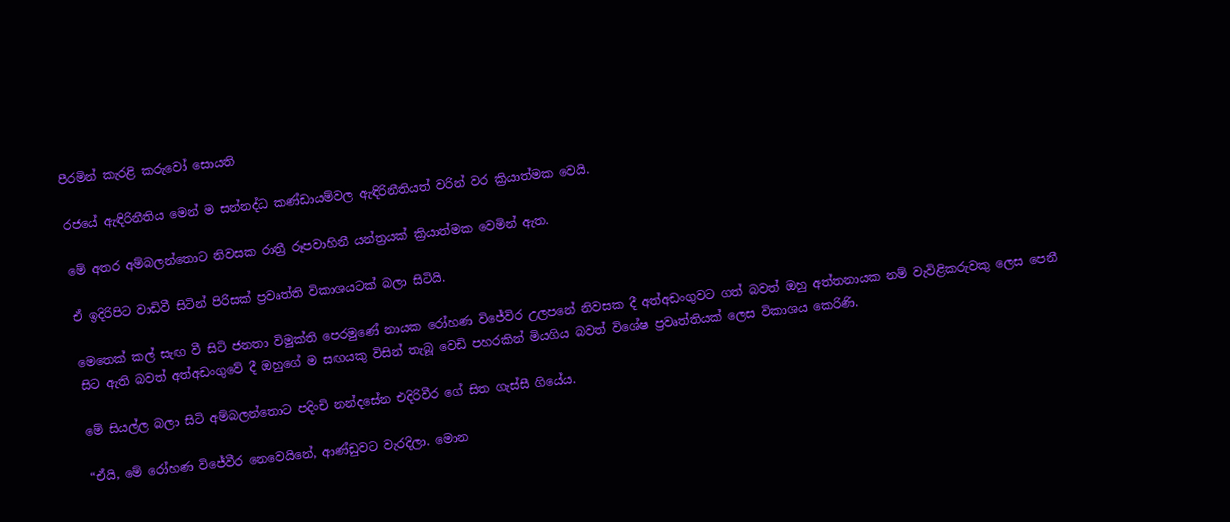පීරමින් කැරළි කරුවෝ සොයති

රජයේ ඇඳිරිනීතිය මෙන් ම සන්නද්ධ කණ්ඩායම්වල ඇඳිරිනීතියත් වරින් වර ක්‍රියාත්මක වෙයි.

මේ අතර අම්බලන්තොට නිවසක රාත්‍රී රූපවාහිනී යන්ත්‍රයක් ක්‍රියාත්මක වෙමින් ඇත.

ඒ ඉදිරිපිට වාඩිවී සිටින් පිරිසක් ප්‍රවෘත්ති විකාශයටක් බලා සිටියි.

මෙතෙක් කල් සැඟ වී සිටි ජනතා විමුක්ති පෙරමුණේ නායක රෝහණ විජේවිර උලපනේ නිවසක දී අත්අඩංගුවට ගත් බවත් ඔහු අත්තනායක නම් වැවිළිකරුවකු ලෙස පෙනී සිට ඇති බවත් අත්අඩංගුවේ දී ඔහුගේ ම සඟයකු විසින් තැබූ වෙඩි පහරකින් මියගිය බවත් විශේෂ ප්‍රවෘත්තියක් ලෙස විකාශය කෙරිණි.

මේ සියල්ල බලා සිටි අම්බලන්තොට පදිංචි නන්දසේන එදිරිවීර ගේ සිත ගැස්සී ගියේය.

“ඒයි, මේ රෝහණ විජේවීර නෙවෙයිනේ, ආණ්ඩුවට වැරදිලා. මොන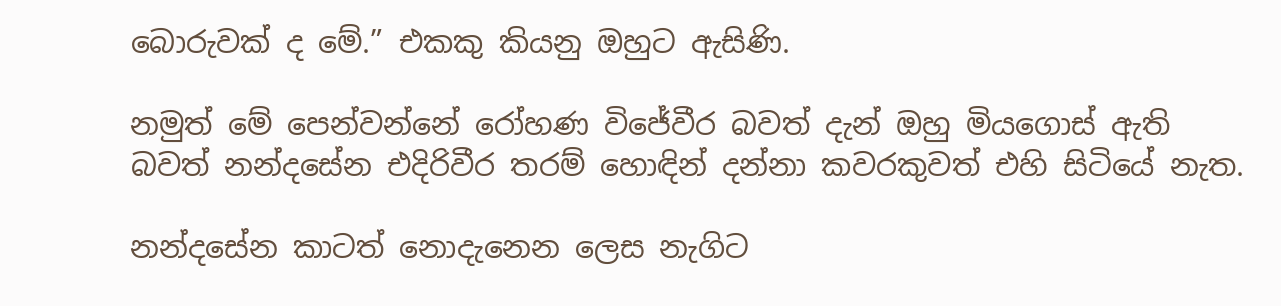බොරුවක් ද මේ.” එකකු කියනු ඔහුට ඇසිණි.

නමුත් මේ පෙන්වන්නේ රෝහණ විජේවීර බවත් දැන් ඔහු මියගොස් ඇති බවත් නන්දසේන එදිරිවීර තරම් හොඳින් දන්නා කවරකුවත් එහි සිටියේ නැත.

නන්දසේන කාටත් නොදැනෙන ලෙස නැගිට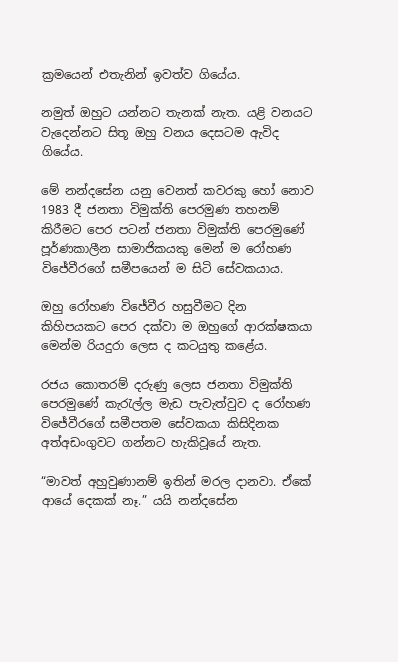ක්‍රමයෙන් එතැනින් ඉවත්ව ගියේය.

නමුත් ඔහුට යන්නට තැනක් නැත. යළි වනයට වැදෙන්නට සිතූ ඔහු වනය දෙසටම ඇවිද ගියේය.

මේ නන්දසේන යනු වෙනත් කවරකු හෝ නොව 1983 දී ජනතා විමුක්ති පෙරමුණ තහනම් කිරීමට පෙර පටන් ජනතා විමුක්ති පෙරමුණේ පූර්ණකාලීන සාමාජිකයකු මෙන් ම රෝහණ විජේවීරගේ සමීපයෙන් ම සිටි සේවකයාය.

ඔහු රෝහණ විජේවීර හසුවීමට දින කිහිපයකට පෙර දක්වා ම ඔහුගේ ආරක්ෂකයා මෙන්ම රියදුරා ලෙස ද කටයුතු කළේය.

රජය කොතරම් දරුණු ලෙස ජනතා විමුක්ති පෙරමුණේ කැරැල්ල මැඩ පැවැත්වුව ද රෝහණ විජේවීරගේ සමීපතම සේවකයා කිසිදිනක අත්අඩංගුවට ගන්නට හැකිවූයේ නැත.

“මාවත් අහුවුණානම් ඉතින් මරල දානවා. ඒකේ ආයේ දෙකක් නෑ.” යයි නන්දසේන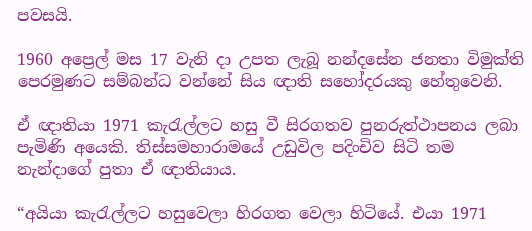පවසයි.

1960 අප්‍රෙල් මස 17 වැනි දා උපත ලැබූ නන්දසේන ජනතා විමුක්ති පෙරමුණට සම්බන්ධ‍ වන්නේ සිය ඥාති සහෝදරයකු හේතුවෙනි.

ඒ ඥාතියා 1971 කැරැල්ලට හසු වී සිරගතව පුනරුත්ථාපනය ලබා පැමිණි අයෙකි. තිස්සමහාරාමයේ උඩුවිල පදිංචිව සිටි තම නැන්දාගේ පුතා ඒ ඥාතියාය.

“අයියා කැරැල්ලට හසුවෙලා හිරගත වෙලා හිටියේ. එයා 1971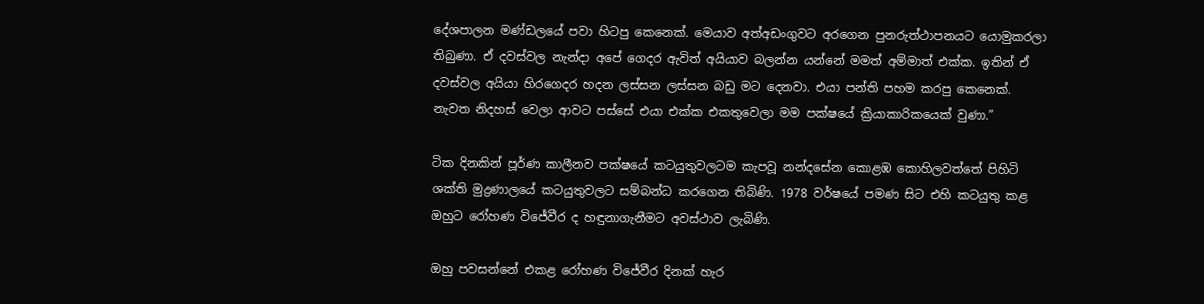දේශපාලන මණ්ඩලයේ පවා හිටපු කෙනෙක්. මෙයාව අත්අඩංගුවට අරගෙන පුනරුත්ථාපනයට යොමුකරලා තිබුණා. ඒ දවස්වල නැන්දා අපේ ගෙදර ඇවිත් අයියාව බලන්න යන්නේ මමත් අම්මාත් එක්ක. ඉතින් ඒ දවස්වල අයියා හිරගෙදර හදන ලස්සන ලස්සන බඩු මට දෙනවා. එයා පන්ති පහම කරපු කෙනෙක්. නැවත නිදහස් වෙලා ආවට පස්සේ එයා එක්ක එකතුවෙලා මම පක්ෂයේ ක්‍රියාකාරිකයෙක් වුණා.”

ටික දිනකින් පූර්ණ කාලීනව පක්ෂයේ කටයුතුවලටම කැපවූ නන්දසේන කොළඹ කොහිලවත්තේ පිහිටි ශක්ති මුද්‍රණාලයේ කටයුතුවලට සම්බන්ධ කරගෙන තිබිණි. 1978 වර්ෂයේ පමණ සිට එහි කටයුතු කළ ඔහුට රෝහණ විජේවීර ද හඳුනාගැනීමට අවස්ථාව ලැබිණි.

ඔහු පවසන්නේ එකළ රෝහණ විජේවීර දිනක් හැර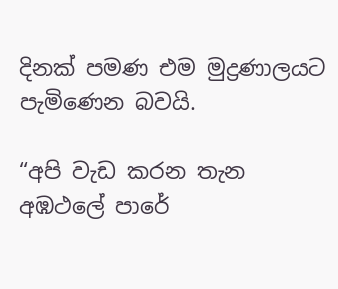දිනක් පමණ එම මුද්‍රණාලයට පැමිණෙන බවයි.

“අපි වැඩ කරන තැන අඹථලේ පාරේ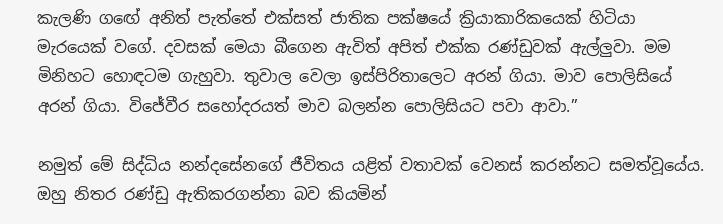කැලණි ග‍ඟේ අනිත් පැත්තේ එක්සත් ජාතික පක්ෂයේ ක්‍රියාකාරිකයෙක් හිටියා මැරයෙක් වගේ. දවසක් මෙයා බීගෙන ඇවිත් අපිත් එක්ක රණ්ඩුවක් ඇල්ලුවා. මම මිනිහට හොඳටම ගැහුවා. තුවාල වෙලා ඉස්පිරිතාලෙට අරන් ගියා. මාව පොලිසියේ අරන් ගියා. විජේවීර සහෝදරයත් මාව බලන්න ‍පොලිසියට පවා ආවා.”

නමුත් මේ සිද්ධිය නන්දසේනගේ ජීවිතය යළිත් වතාවක් වෙනස් කරන්නට සමත්වූයේය. ඔහු නිතර රණ්ඩු ඇතිකරගන්නා බව කියමින්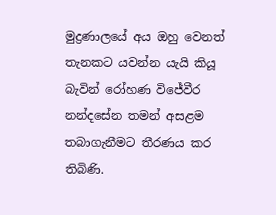මුද්‍රණාලයේ අය ඔහු වෙනත් තැනකට යවන්න යැයි කියූ බැවින් රෝහණ විජේවීර නන්දසේන තමන් අසළම තබාගැනීමට තීරණය කර තිබිණි.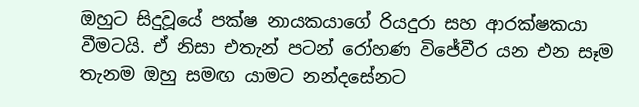ඔහුට සිදුවූයේ පක්ෂ නායකයාගේ රියදුරා සහ ආරක්ෂකයා වීමටයි. ඒ නිසා එතැන් පටන් රෝහණ විජේවීර යන එන සෑම තැනම ඔහු සමඟ යාමට නන්දසේනට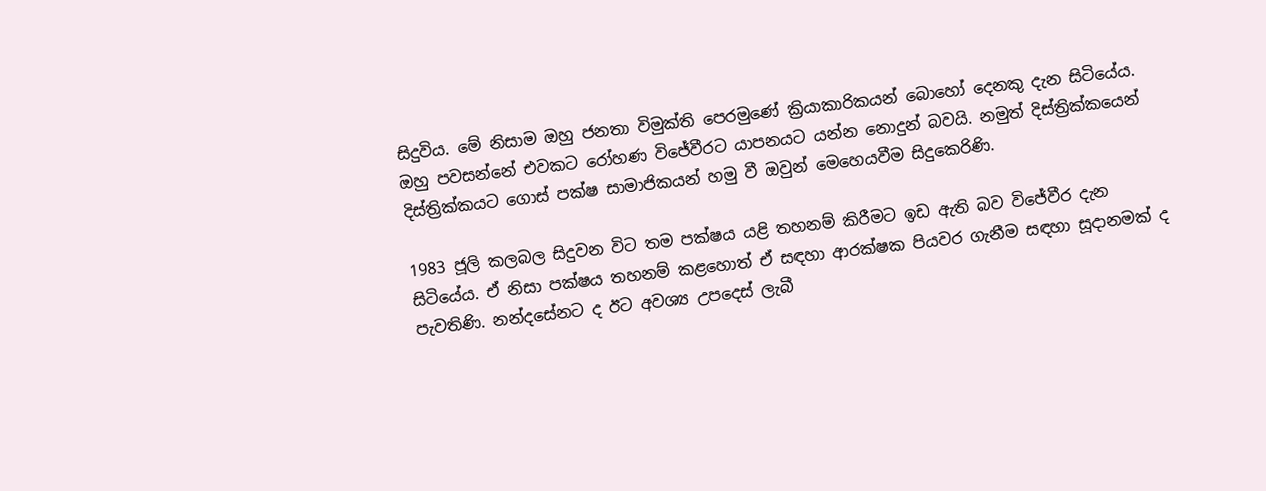සිදුවිය. මේ නිසාම ඔහු ජනතා විමුක්ති පෙරමුණේ ක්‍රියාකාරිකයන් බොහෝ දෙනකු දැන සිටියේය. ඔහු පවසන්නේ එවකට රෝහණ විජේවීරට යාපනයට යන්න නොදුන් බවයි. නමුත් දිස්ත්‍රික්කයෙන් දිස්ත්‍රික්කයට ගොස් පක්ෂ සාමාජිකයන් හමු වී ඔවුන් මෙහෙයවීම සිදුකෙරිණි.

1983 ජූලි කලබල සිදුවන විට තම පක්ෂය යළි තහනම් කිරීමට ඉඩ ඇති බව විජේවීර දැන සිටියේය. ඒ නිසා පක්ෂය තහනම් කළහොත් ඒ සඳහා ආරක්ෂක පියවර ගැනීම සඳහා සූදානමක් ද පැවතිණි. නන්දසේනට ද ඊට අවශ්‍ය උපදෙස් ලැබී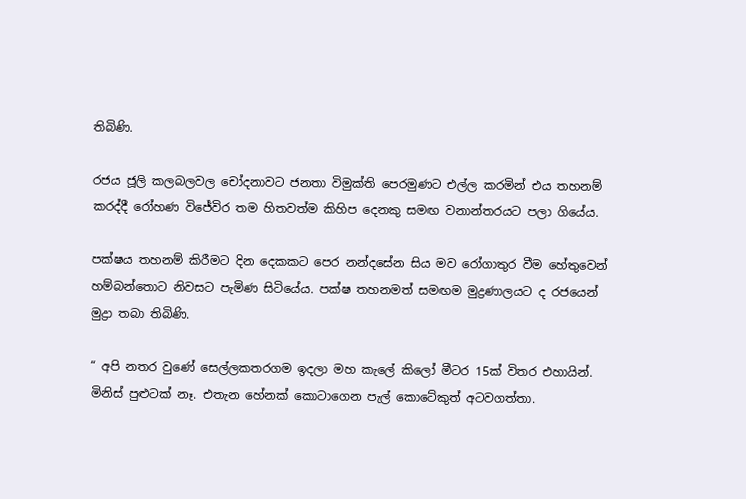තිබිණි.

රජය ජූලි කලබලවල චෝදනාවට ජනතා විමුක්ති පෙරමුණට එල්ල කරමින් එය තහනම් කරද්දී රෝහණ විජේවිර තම හිතවත්ම කිහිප දෙනකු සමඟ වනාන්තරයට පලා ගියේය.

පක්ෂය තහනම් කිරීමට දින දෙකකට පෙර නන්දසේන සිය මව රෝගාතුර වීම හේතුවෙන් හම්බන්තොට නිවසට පැමිණ සිටියේය. පක්ෂ තහනමත් සමඟම මුද්‍රණාලයට ද රජයෙන් මුද්‍රා තබා තිබිණි.

“ අපි නතර වුණේ සෙල්ලකතරගම ඉදලා මහ කැලේ කිලෝ මීටර 15ක් විතර එහායින්. මිනිස් පුළුටක් නෑ. එතැන හේනක් කොටාගෙන පැල් කොටේකුත් අටවගත්තා.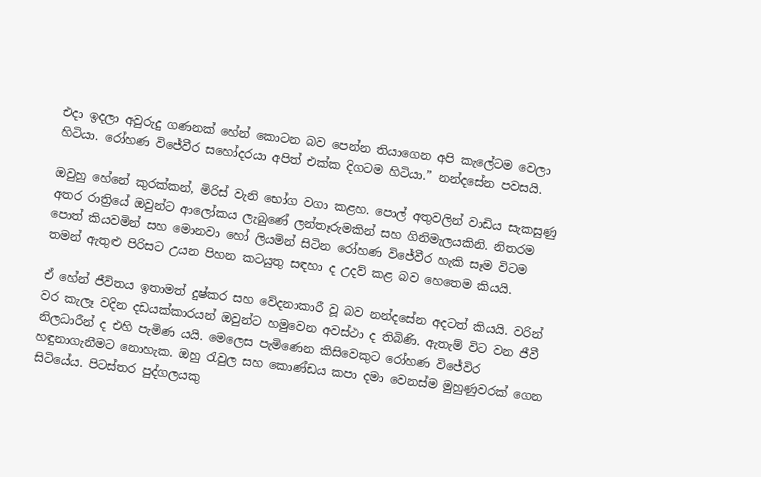එදා ඉදලා අවුරුදු ගණනක් හේන් කොටන බව පෙන්න තියාගෙන අපි කැලේටම වෙලා හිටියා. රෝහණ විජේවීර සහෝදරයා අපිත් එක්ක දිගටම හිටියා.” නන්දසේන පවසයි.

ඔවුහු හේනේ කුරක්කන්, මිරිස් වැනි භෝග වගා කළහ. පොල් අතුවලින් වාඩිය සැකසුණු අතර රාත්‍රියේ ඔවුන්ට ආලෝකය ලැබුණේ ලන්තෑරුමකින් සහ ගිනිමැලයකිනි. නිතරම පොත් කියවමින් සහ මොනවා හෝ ලියමින් සිටින රෝහණ විජේවීර හැකි සෑම විටම තමන් ඇතුළු පිරිසට උයන පිහන කටයුතු සඳහා ද උදව් කළ බව හෙතෙම කියයි.

ඒ හේන් ජීවිතය ඉතාමත් දුෂ්කර සහ වේදනාකාරී වූ බව නන්දසේන අදටත් කියයි. වරින් වර කැලෑ ‍වදින දඩයක්කාරයන් ඔවුන්ට හමුවෙන අවස්ථා ද තිබිණි. ඇතැම් විට වන ජීවී නිලධාරීන් ද එහි පැමි‍ණ යයි. මෙලෙස පැමිණෙන කිසිවෙකුට රෝහණ විජේවිර හඳුනාගැනීමට නොහැක. ඔහු රැවුල සහ කොණ්ඩය කපා දමා වෙනස්ම මුහුණුවරක් ගෙන සිටියේය. පිටස්තර පුද්ගලයකු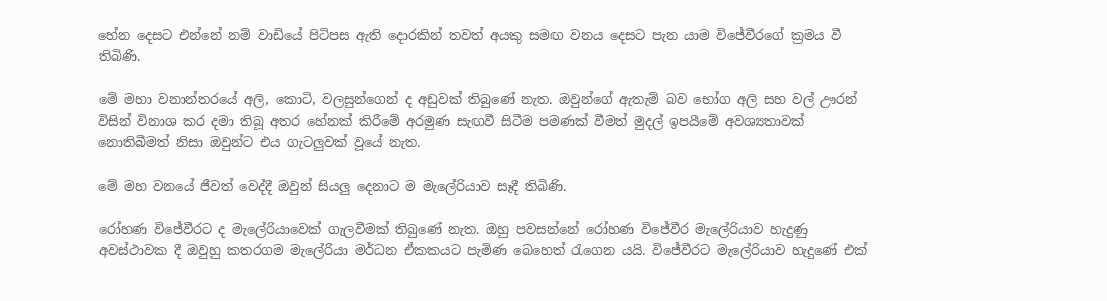හේන දෙසට එන්නේ නම් වාඩියේ පිටිපස ඇති දොරකින් තවත් අයකු සමඟ වනය දෙසට පැන යාම විජේවීරගේ ක්‍රමය වී තිබිණි.

මේ මහා වනාන්තරයේ අලි, කොටි, වලසුන්ගෙන් ද අඩුවක් තිබුණේ නැත. ඔවුන්ගේ ඇතැම් බව භෝග අලි සහ වල් ඌරන් විසින් විනාශ කර දමා තිබූ අතර හේනක් කිරීමේ අරමුණ සැඟවී සිටීම පමණක් වීමත් මුදල් ඉපයීමේ අවශ්‍යතාවක් නොතිබීමත් නිසා ඔවුන්ට එය ගැටලුවක් වූයේ නැත.

මේ මහ වනයේ ජීවත් වෙද්දී ඔවුන් සියලු දෙනාට ම මැලේරියාව සෑදී තිබිණි.

රෝහණ විජේවීරට ද මැලේරියාවෙක් ගැලවීමක් තිබුණේ නැත. ඔහු පවසන්නේ රෝහණ විජේවීර මැලේරියාව හැදුණු අවස්ථා‍වක දී ඔවුහු කතරගම මැලේරියා මර්ධන ඒකකයට පැමිණ බෙහෙත් රැගෙන යයි. විජේවීරට මැලේරියාව හැදුණේ එක්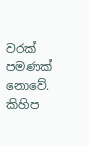වරක් පමණක් නොවේ. කිහිප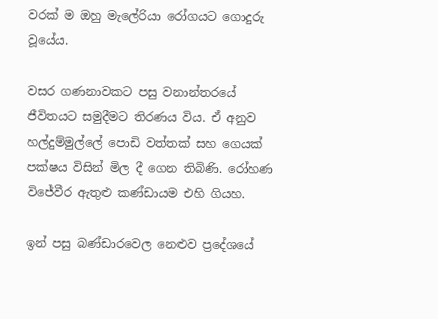වරක් ම ඔහු මැලේරියා රෝගයට ගොදුරු වූ‍යේය.

වසර ගණනාවකට පසු වනාන්තරයේ ජීවිතයට සමුදීමට තිරණය විය. ඒ අනුව හල්දුම්මුල්ලේ ‍පොඩි වත්තක් සහ ගෙයක් පක්ෂය විසින් මිල දී ගෙන තිබිණි. රෝහණ විජේවීර ඇතුළු කණ්ඩායම එහි ගියහ.

ඉන් පසු බණ්ඩාරවෙල නෙළුව ප්‍රදේශයේ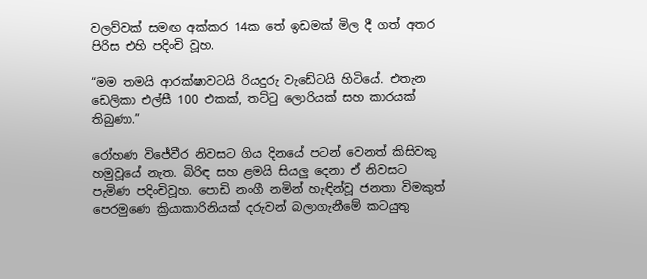වලව්වක් සමඟ අක්කර 14ක තේ ඉඩමක් මිල දී ගත් අතර පිරිස එහි පදිංචි වූහ.

“මම තමයි ආරක්ෂාවටයි රියදුරු වැඩේටයි හිටියේ. එතැන ඩෙලිකා එල්සී 100 එකක්, තට්ටු ලොරියක් සහ කාරයක් තිබුණා.”

රෝහණ විජේවීර නිවසට ගිය දිනයේ පටන් වෙනත් කිසිවකු හමුවූයේ නැත. බිරිඳ සහ ළමයි සියලු දෙනා ඒ නිවසට පැමිණ පදිංචිවූහ. පොඩි නංගී නමින් හැඳින්වූ ජනතා විමකුත් පෙරමුණෙ ක්‍රියාකාරිනියක් දරුවන් බලාගැනීමේ කටයුතු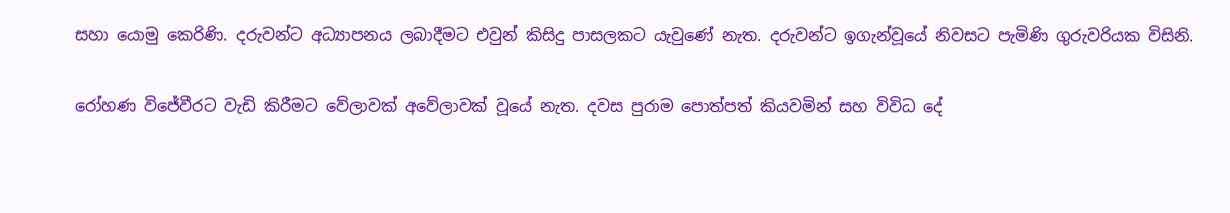සහා යොමු කෙරිණි. දරුවන්ට අධ්‍යාපනය ලබාදීමට එවුන් කිසිදු පාසලකට යැවුණේ නැත. දරුවන්ට ඉගැන්වූයේ නිවසට පැමිණි ගුරුවරියක විසිනි.

රෝහණ විජේවීරට වැඩි කිරීමට වේලාවක් අවේලාවක් වූයේ නැත. දවස පුරාම පොත්පත් කියවමින් සහ විවිධ දේ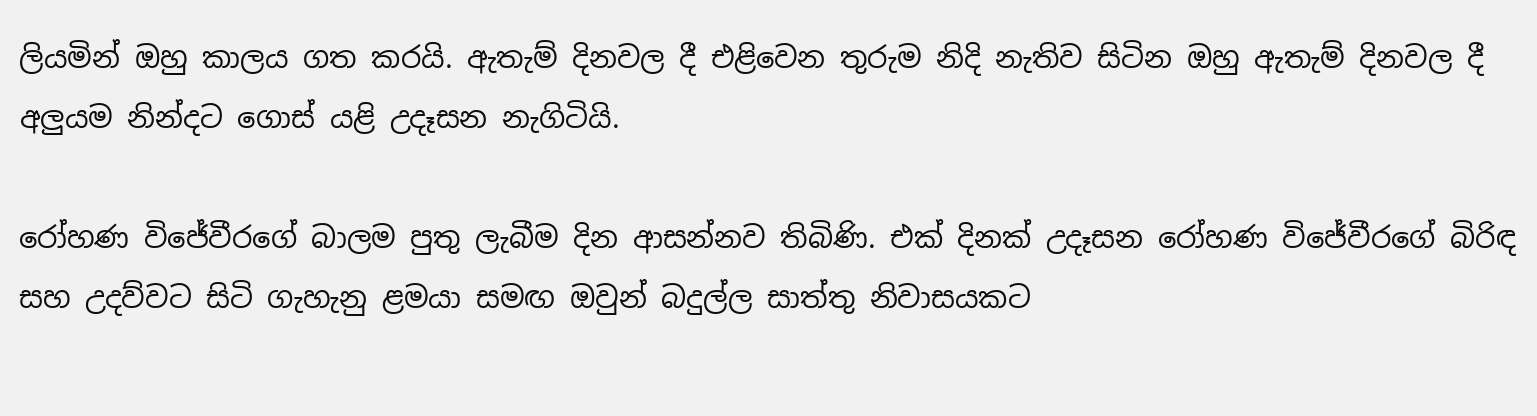ලියමින් ඔහු කාලය ගත කරයි. ඇතැම් දිනවල දී එළිවෙන තුරුම නිදි නැතිව සිටින ඔහු ඇතැම් දිනවල දී අලුයම නින්දට ගොස් යළි උදෑසන නැගිටියි.

රෝහණ විජේවීරගේ බාලම පුතු ලැබීම දින ආසන්නව තිබිණි. එක් දිනක් උදෑසන රෝහණ විජේවීරගේ බිරිඳ සහ උදව්වට සිටි ගැහැනු ළමයා සමඟ ඔවුන් බදුල්ල සාත්තු නිවාසයකට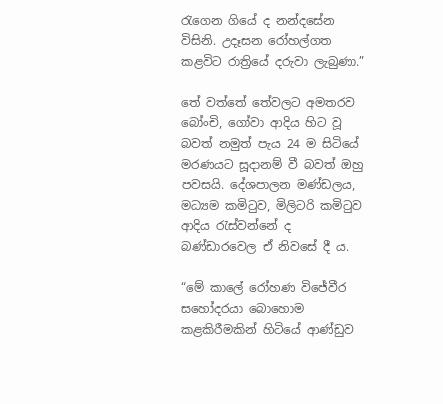රැගෙන ගියේ ද නන්දසේන විසිනි. උදෑසන රෝහල්ගත කළවිට රාත්‍රියේ දරුවා ලැබුණා.”

තේ වත්තේ තේවලට අමතරව බෝංචි, ගෝවා ආදිය හිට වූ බවත් නමුත් පැය 24 ම සිටියේ මරණයට සූදානම් වී බවත් ඔහු පවසයි. දේශපාලන මණ්ඩලය, මධ්‍යම කමිටුව, මිලිටරි කමිටුව ආදිය රැස්වන්නේ ද බණ්ඩාරවෙල ඒ නිවසේ දී ය.

“මේ කාලේ රෝහණ විජේවීර සහෝදරයා බොහොම කළකිරීමකින් හිටියේ ආණ්ඩුව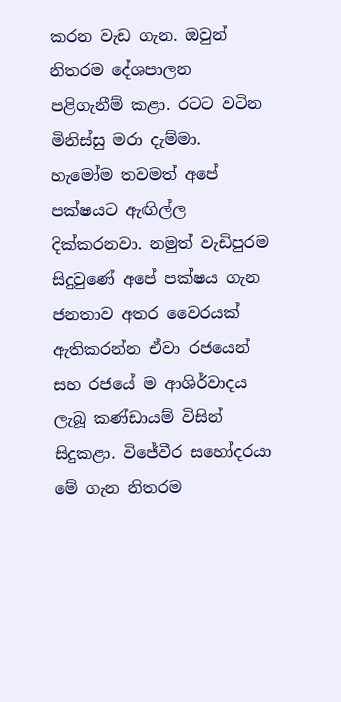කරන වැඩ ගැන. ඔවුන් නිතරම දේශපාලන පළිගැනීම් කළා. ර‍ටට වටින මිනිස්සු මරා දැම්මා. හැමෝම තවමත් අපේ පක්ෂයට ඇඟිල්ල දික්කරනවා. නමුත් වැඩිපුරම සිදුවුණේ අපේ පක්ෂය ගැන ජනතාව අතර වෛරයක් ඇතිකරන්න ඒවා රජයෙන් සහ රජයේ ම ආශිර්වාදය ලැබූ කණ්ඩායම් විසින් සිදුකළා. විජේවීර සහෝදරයා මේ ගැන නිතරම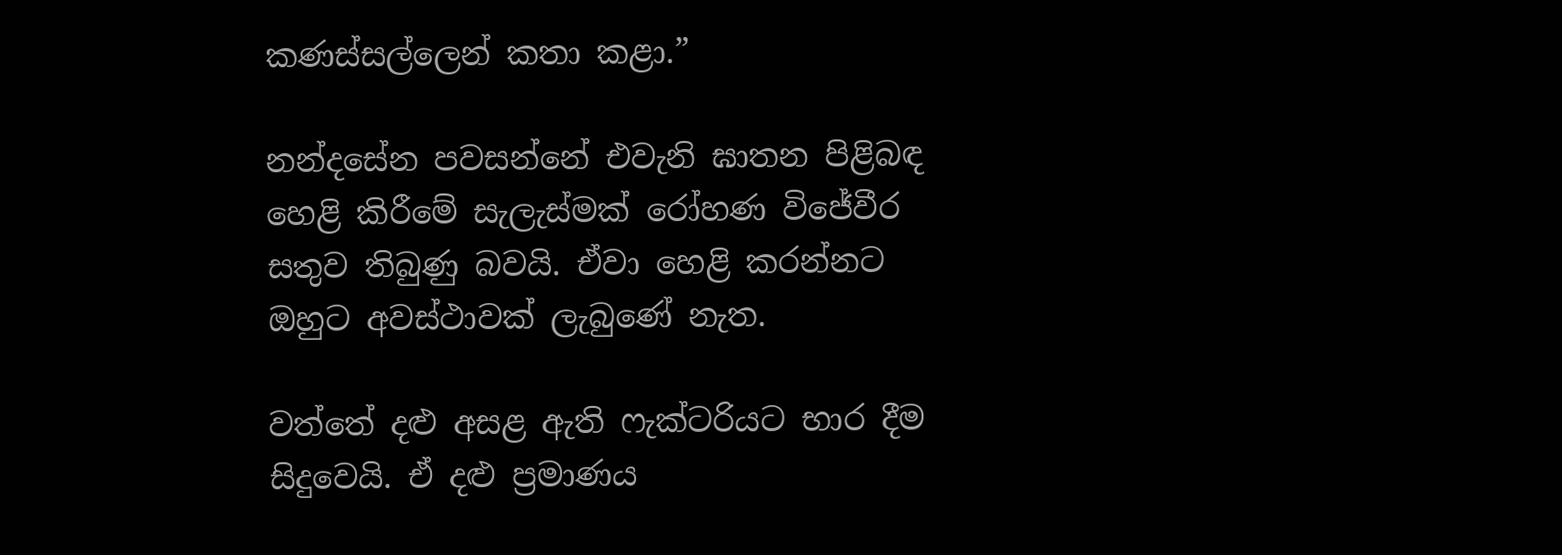කණස්සල්ලෙන් කතා කළා.”

නන්දසේන පවසන්නේ එවැනි ඝාතන පිළිබඳ හෙළි කිරීමේ සැලැස්මක් රෝහණ විජේවීර සතුව තිබුණු බවයි. ඒවා හෙළි කරන්නට ඔහුට අවස්ථාවක් ලැබුණේ නැත.

වත්තේ දළු අසළ ඇති ෆැක්ටරියට භාර දීම සිදුවෙයි. ඒ දළු ප්‍රමාණය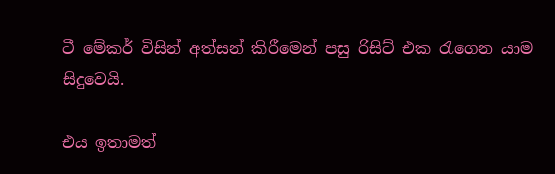ටී මේකර් විසින් අත්සන් කිරීමෙන් පසු රිසිට් එක රැගෙන යාම සිදුවෙයි.

එය ඉතාමත්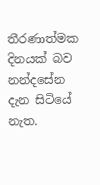තීරණාත්මක දිනයක් බව නන්දසේන දැන සිටියේ නැත.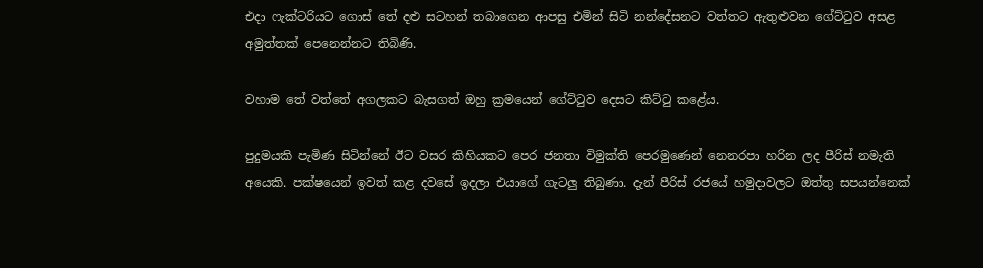එදා ෆැක්ටරියට ගොස් තේ දළු සටහන් තබාගෙන ආපසු එමින් සිටි නන්දේසනට වත්තට ඇතුළුවන ගේට්ටුව අසළ අමුත්තක් පෙනෙන්නට තිබිණි.

වහාම තේ වත්තේ අගලකට බැසගත් ඔහු ක්‍රමයෙන් ගේට්ටුව දෙසට කිට්ටු කළේය.

පුදුමයකි පැමිණ සිටින්නේ ඊට වසර කිහියකට පෙර ජනතා විමුක්ති පෙරමුණෙන් නෙනරපා හරින ලද පීරිස් නමැති අයෙකි. පක්ෂයෙන් ඉවත් කළ දවසේ ඉදලා එයාගේ ගැටලු තිබුණා. දැන් පීරිස් රජයේ හමුදාවලට ඔත්තු සපයන්නෙක්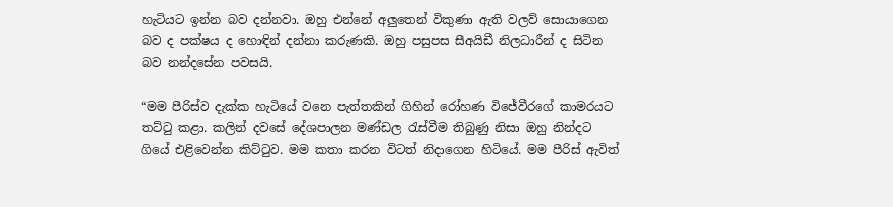හැටියට ඉන්න බව දන්නවා. ඔහු එන්නේ අලුතෙන් විකුණා ඇති වලව් සොයාගෙන බව ද පක්ෂය ද හොඳින් දන්නා කරුණකි. ඔහු පසුපස සීඅයිඩී නිලධාරීන් ද සිටින බව නන්දසේන පවසයි.

“මම පීරිස්ව දැක්ක හැටියේ වනෙ පැත්තකින් ගිහින් රෝහණ විජේවීරගේ කාමරයට තට්ටු කළා. කලින් දවසේ දේශපාලන මණ්ඩල රැස්වීම තිබුණු නිසා ඔහු නින්දට ගියේ එළිවෙන්න කිට්ටුව. මම කතා කරන විටත් නිදාගෙන හිටියේ. මම පීරිස් ඇවිත්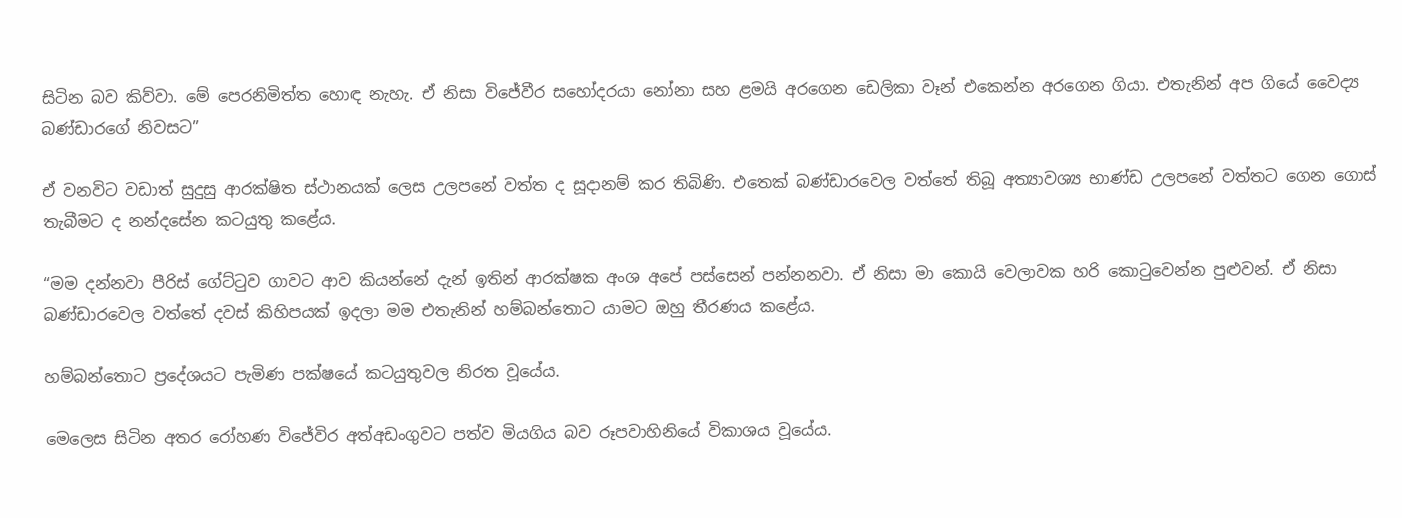සිටින බව කිව්වා. මේ පෙරනිමිත්ත හොඳ නැහැ. ඒ නිසා විජේවීර සහෝදරයා ‍නෝනා සහ ළමයි අරගෙන ඩෙලිකා වෑන් එකෙන්න අරගෙන ගියා. එතැනින් අප ගියේ වෛද්‍ය බණ්ඩාරගේ නිවසට”

ඒ වනවිට වඩාත් සුදුසු ආරක්ෂිත ස්ථානයක් ලෙස උලපනේ වත්ත ද සූදානම් කර තිබිණි. එතෙක් බණ්ඩාරවෙල වත්තේ තිබූ අත්‍යාවශ්‍ය භාණ්ඩ උලපනේ වත්තට ගෙන ගොස් තැබීමට ද නන්දසේන කටයුතු කළේය.

“මම දන්නවා පීරිස් ගේට්ටුව ගාවට ආව කියන්නේ දැන් ඉතින් ආරක්ෂක අංශ අපේ පස්සෙන් පන්නනවා. ඒ නිසා මා කොයි වෙලාවක හරි කොටුවෙන්න පුළුවන්. ඒ නිසා බණ්ඩාරවෙල වත්තේ දවස් කිහිපයක් ඉදලා මම එතැනින් හම්බන්තොට යාමට ඔහු තීරණය කළේය.

හම්බන්තොට ප්‍රදේශයට පැමිණ පක්ෂයේ කටයුතුවල නිරත වූයේය.

මෙලෙස සිටින අතර රෝහණ විජේවිර අත්අඩංගුවට පත්ව මියගිය බව රූපවාහිනියේ විකාශය වූයේය.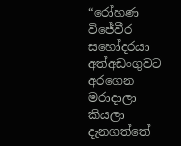“රෝහණ විජේවීර සහෝදරයා අත්අඩංගුවට අරගෙන මරාදාලා කියලා දැනගත්තේ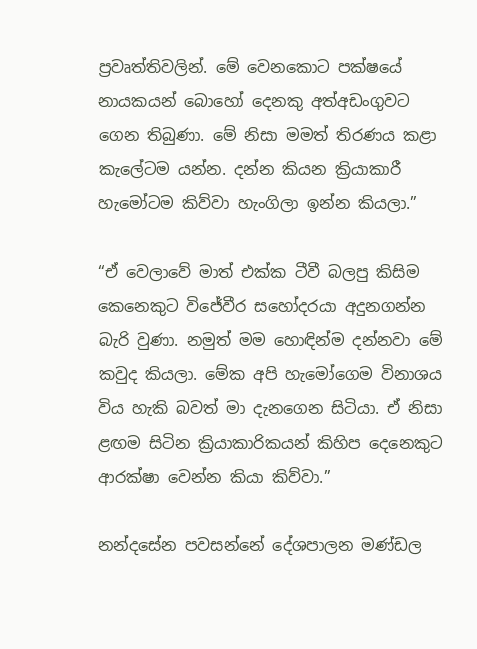ප්‍රවෘත්තිවලින්. මේ වෙනකොට පක්ෂයේ නායකයන් බොහෝ දෙනකු අත්අඩංගුවට ගෙන තිබුණා. මේ නිසා මමත් තිරණය කළා කැලේටම යන්න. දන්න කියන ක්‍රියාකාරී හැමෝටම කිව්වා හැංගිලා ඉන්න කියලා.”

“ඒ වෙලාවේ මාත් එක්ක ටීවී බලපු කිසිම කෙනෙකුට විජේවීර සහෝදරයා අදුනගන්න බැරි වුණා. නමුත් මම හොඳින්ම දන්නවා මේ කවුද කියලා. මේක අපි හැමෝගෙම විනාශය විය හැකි බවත් මා දැනගෙන සිටියා. ඒ නිසා ළඟම සිටින ක්‍රියාකාරිකයන් කිහිප දෙනෙකුට ආරක්ෂා වෙන්න කියා කිව්වා.”

නන්දසේන පවසන්නේ දේශපාලන මණ්ඩල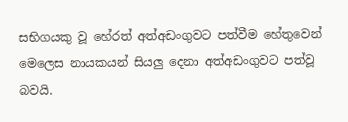සභිගයකු වූ හේරත් අත්අඩංගුවට පත්වීම හේතුවෙන් මෙලෙස නායකයන් සියලු දෙනා අත්අඩංගුවට පත්වූ බවයි.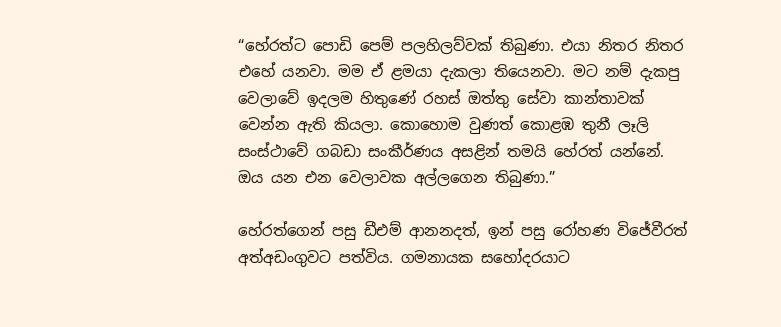“හේරත්ට පොඩි පෙම් පලහිලව්වක් තිබුණා. එයා නිතර නිතර එහේ යනවා. මම ඒ ළමයා දැකලා තියෙනවා. මට නම් දැකපු වෙලාවේ ඉදලම හිතුණේ රහස් ඔත්තු සේවා කාන්තාවක් වෙන්න ඇති කියලා. කොහොම වුණත් කොළඹ තුනී ලෑලි සංස්ථාවේ ගබඩා සංකීර්ණය අසළින් තමයි හේරත් යන්නේ. ඔය යන එන වෙලාවක අල්ලගෙන තිබුණා.”

හේරත්ගෙන් පසු ඩීඑම් ආනනදත්, ඉන් පසු රෝහණ විජේවීරත් අත්අඩංගුවට පත්විය. ගමනායක සහෝදරයාට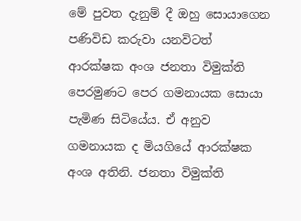මේ පුවත දැනුම් දී ඔහු සොයාගෙන පණිවිඩ කරුවා යනවිටත් ආරක්ෂක අංශ ජනතා විමුක්ති පෙරමුණට පෙර ගමනායක සොයා පැමිණ සිටියේය. ඒ අනුව ගමනායක ද මියගියේ ආරක්ෂක අංශ අතිනි. ජනතා විමුක්ති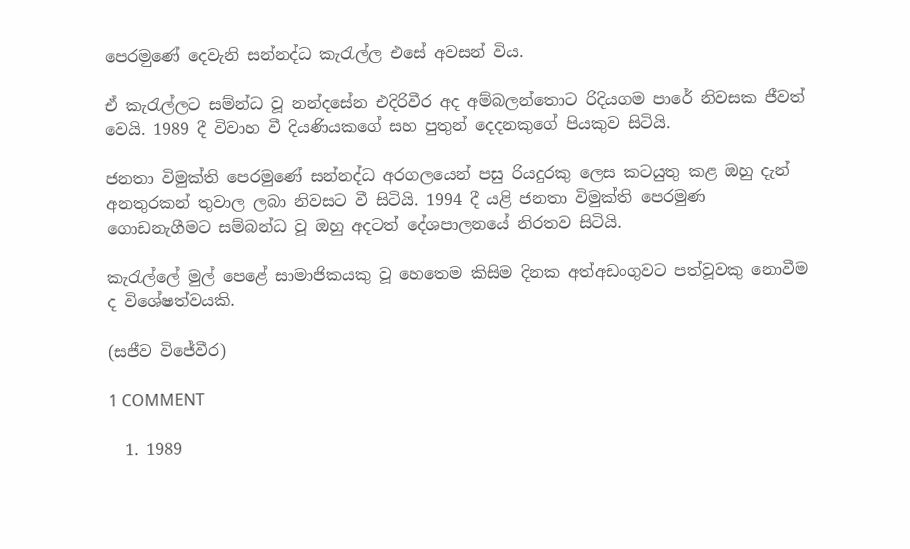පෙරම‍ුණේ දෙවැනි සන්නද්ධ කැරැල්ල එසේ අවසන් විය.

ඒ කැරැල්ලට සම්න්ධ වූ නන්දසේන එදිරිවීර අද අම්බලන්තොට රිදියගම පාරේ නිවසක ජීවත් වෙයි. 1989 දී විවාහ වී දියණියකගේ සහ පුතුන් දෙදනකුගේ පියකුව සිටියි.

ජනතා විමුක්ති පෙරමුණේ සන්නද්ධ අරගලයෙන් පසු රියදුරකු ලෙස කටයුතු කළ ඔහු දැන් අනතුරකන් තුවාල ලබා නිවසට වී සිටියි. 1994 දී යළි ජනතා විමුක්ති පෙරමුණ ගොඩනැගීමට සම්බන්ධ වූ ඔහු අදටත් දේශපාලනයේ නිරතව සිටියි.

කැරැල්ලේ මුල් පෙළේ සාමාජිකයකු වූ හෙතෙම කිසිම දිනක අත්අඩංගුවට පත්වූවකු නොවීම ද විශේෂත්වයකි.

(සජීව විජේවීර)

1 COMMENT

  1. 1989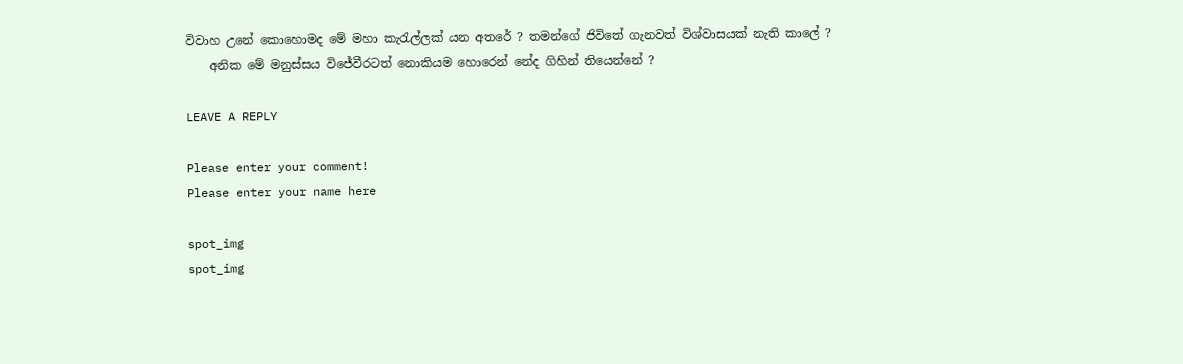විවාහ උනේ කොහොමද මේ මහා කැරැල්ලක් යන අතරේ ? තමන්ගේ ජිවිතේ ගැනවත් විශ්වාසයක් නැති කාලේ ?
    අනික මේ මනුස්සය විජේවීරටත් නොකියම හොරෙන් නේද ගිහින් තියෙන්නේ ?

LEAVE A REPLY

Please enter your comment!
Please enter your name here

spot_img
spot_img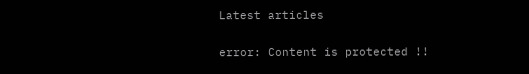Latest articles

error: Content is protected !!